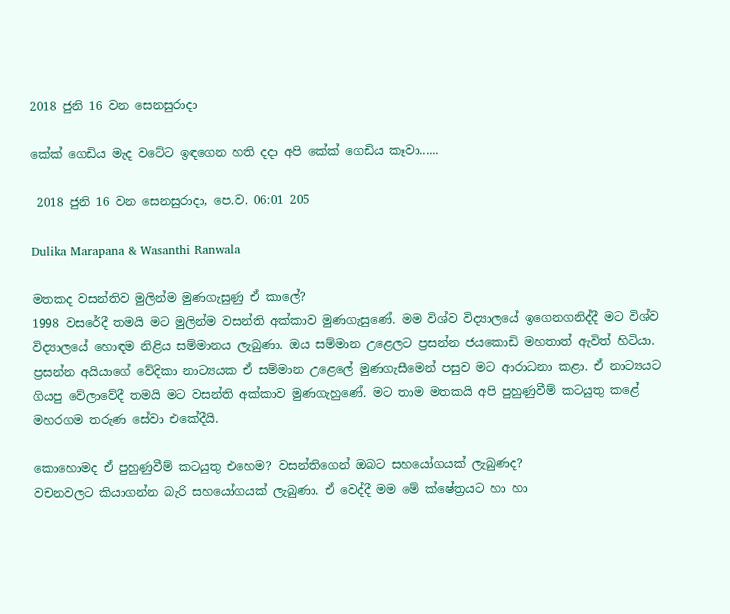2018 ජුනි 16 වන සෙනසුරාදා

කේක් ගෙඩිය මැද වටේට ඉඳගෙන හති දදා අපි කේක් ගෙඩිය කෑවා......

 2018 ජුනි 16 වන සෙනසුරාදා, පෙ.ව. 06:01 205

Dulika Marapana & Wasanthi Ranwala

මතකද වසන්තිව මුලින්ම මුණගැසුණු ඒ කාලේ?
1998 වසරේදී තමයි මට මුලින්ම වසන්ති අක්කාව මුණගැසුණේ. මම විශ්ව විද්‍යාලයේ ඉගෙනගනිද්දී මට විශ්ව විද්‍යාලයේ හොඳම නිළිය සම්මානය ලැබුණා. ඔය සම්මාන උළෙලට ප්‍රසන්න ජයකොඩි මහතාත් ඇවිත් හිටියා. ප්‍රසන්න අයියාගේ වේදිකා නාට්‍යයක ඒ සම්මාන උළෙලේ මුණගැසීමෙන් පසුව මට ආරාධනා කළා. ඒ නාට්‍යයට ගියපු වේලාවේදී තමයි මට වසන්ති අක්කාව මුණගැහුණේ. මට තාම මතකයි අපි පුහුණුවීම් කටයුතු කළේ මහරගම තරුණ සේවා එකේදීයි.

කොහොමද ඒ පුහුණුවීම් කටයුතු එහෙම? වසන්තිගෙන් ඔබට සහයෝගයක් ලැබුණද?
වචනවලට කියාගන්න බැරි සහයෝගයක් ලැබුණා. ඒ වෙද්දී මම මේ ක්ෂේත්‍රයට හා හා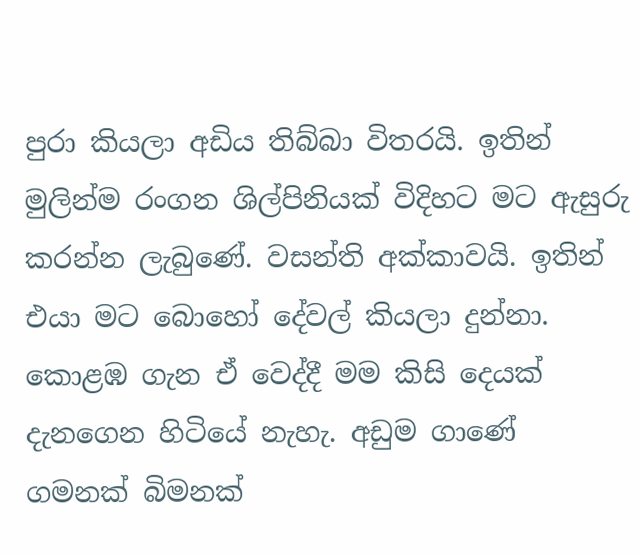පුරා කියලා අඩිය තිබ්බා විතරයි. ඉතින් මුලින්ම රංගන ශිල්පිනියක් විදිහට මට ඇසුරු කරන්න ලැබුණේ. වසන්ති අක්කාවයි. ඉතින් එයා මට බොහෝ දේවල් කියලා දුන්නා. කොළඹ ගැන ඒ වෙද්දී මම කිසි දෙයක් දැනගෙන හිටියේ නැහැ. අඩුම ගාණේ ගමනක් බිමනක්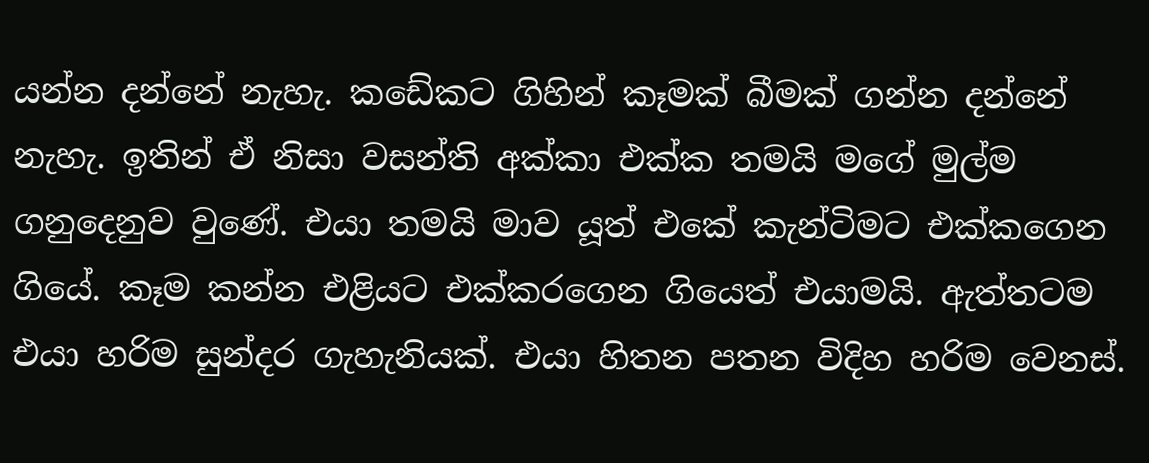යන්න දන්නේ නැහැ. කඩේකට ගිහින් කෑමක් බීමක් ගන්න දන්නේ නැහැ. ඉතින් ඒ නිසා වසන්ති අක්කා එක්ක තමයි මගේ මුල්ම ගනුදෙනුව වුණේ. එයා තමයි මාව යූත් එකේ කැන්ටිමට එක්කගෙන ගියේ. කෑම කන්න එළියට එක්කරගෙන ගියෙත් එයාමයි. ඇත්තටම එයා හරිම සුන්දර ගැහැනියක්. එයා හිතන පතන විදිහ හරිම වෙනස්.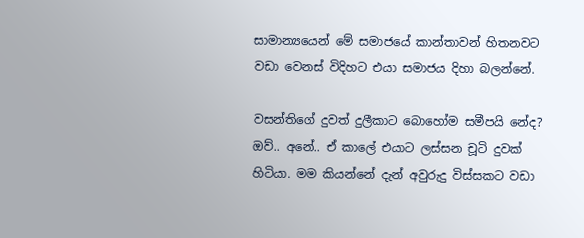සාමාන්‍යයෙන් මේ සමාජයේ කාන්තාවන් හිතනවට වඩා වෙනස් විදිහට එයා සමාජය දිහා බලන්නේ.

වසන්තිගේ දුවත් දුලීකාට බොහෝම සමීපයි නේද?
ඔව්.. අනේ.. ඒ කාලේ එයාට ලස්සන චූටි දුවක් හිටියා. මම කියන්නේ දැන් අවුරුදු විස්සකට වඩා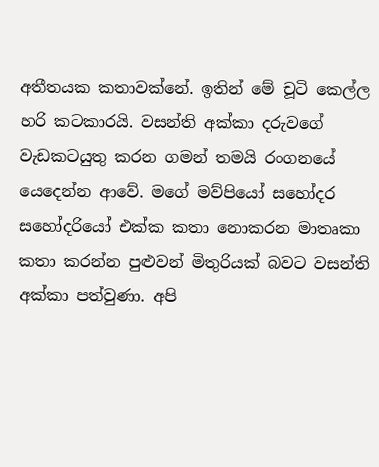අතීතයක කතාවක්නේ. ඉතින් මේ චූටි කෙල්ල හරි කටකාරයි. වසන්ති අක්කා දරුවගේ වැඩකටයුතු කරන ගමන් තමයි රංගනයේ යෙදෙන්න ආවේ. මගේ මව්පියෝ සහෝදර සහෝදරියෝ එක්ක කතා නොකරන මාතෘකා කතා කරන්න පුළුවන් මිතුරියක් බවට වසන්ති අක්කා පත්වුණා. අපි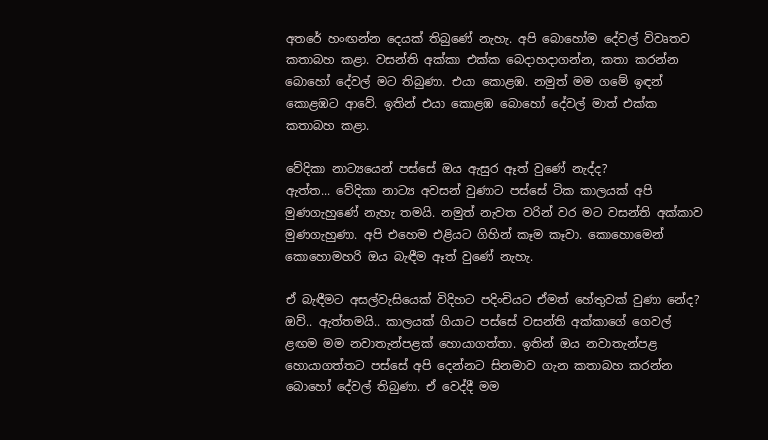අතරේ හංඟන්න දෙයක් තිබුණේ නැහැ. අපි බොහෝම දේවල් විවෘතව කතාබහ කළා. වසන්ති අක්කා එක්ක බෙදාහදාගන්න, කතා කරන්න බොහෝ දේවල් මට තිබුණා. එයා කොළඹ. නමුත් මම ගමේ ඉඳන් කොළඹට ආවේ. ඉතින් එයා කොළඹ බොහෝ දේවල් මාත් එක්ක කතාබහ කළා.

වේදිකා නාට්‍යයෙන් පස්සේ ඔය ඇසුර ඈත් වුණේ නැද්ද?
ඇත්ත... වේදිකා නාට්‍ය අවසන් වුණාට පස්සේ ටික කාලයක් අපි මුණගැහුණේ නැහැ තමයි. නමුත් නැවත වරින් වර මට වසන්ති අක්කාව මුණගැහුණා. අපි එහෙම එළියට ගිහින් කෑම කෑවා. කොහොමෙන් කොහොමහරි ඔය බැඳීම ඈත් වුණේ නැහැ.

ඒ බැඳීමට අසල්වැසියෙක් විදිහට පදිංචියට ඒමත් හේතුවක් වුණා නේද?
ඔව්.. ඇත්තමයි.. කාලයක් ගියාට පස්සේ වසන්ති අක්කාගේ ගෙවල් ළඟම මම නවාතැන්පළක් හොයාගත්තා. ඉතින් ඔය නවාතැන්පළ හොයාගත්තට පස්සේ අපි දෙන්නට සිනමාව ගැන කතාබහ කරන්න බොහෝ දේවල් තිබුණා. ඒ වෙද්දී මම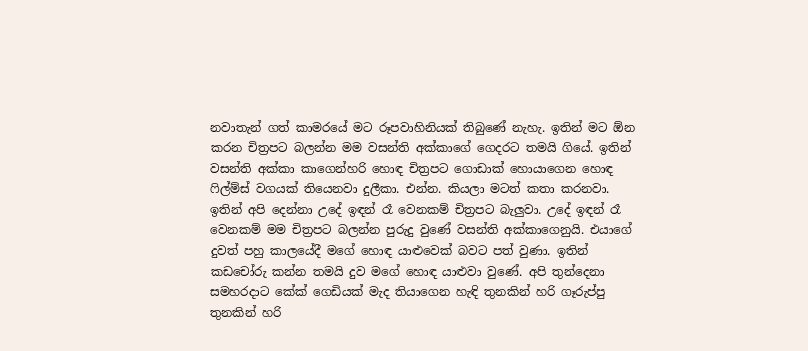නවාතැන් ගත් කාමරයේ මට රූපවාහිනියක් තිබුණේ නැහැ. ඉතින් මට ඕන කරන චිත්‍රපට බලන්න මම වසන්ති අක්කාගේ ගෙදරට තමයි ගියේ. ඉතින් වසන්ති අක්කා කාගෙන්හරි හොඳ චිත්‍රපට ගොඩාක් හොයාගෙන හොඳ ෆිල්ම්ස් වගයක් තියෙනවා දුලීකා. එන්න. කියලා මටත් කතා කරනවා. ඉතින් අපි දෙන්නා උදේ ඉඳන් රෑ වෙනකම් චිත්‍රපට බැලුවා. උදේ ඉඳන් රෑ වෙනකම් මම චිත්‍රපට බලන්න පුරුදු වුණේ වසන්ති අක්කාගෙනුයි. එයාගේ දුවත් පහු කාලයේදී මගේ හොඳ යාළුවෙක් බවට පත් වුණා. ඉතින් කඩචෝරු කන්න තමයි දුව මගේ හොඳ යාළුවා වුණේ. අපි තුන්දෙනා සමහරදාට කේක් ගෙඩියක් මැද තියාගෙන හැඳි තුනකින් හරි ගෑරුප්පු තුනකින් හරි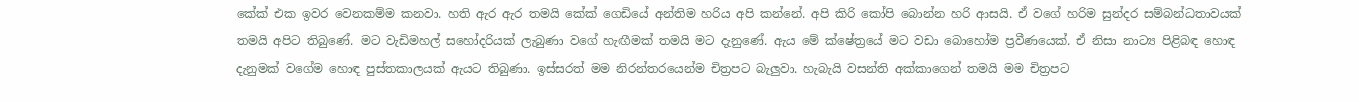කේක් එක ඉවර වෙනකම්ම කනවා. හති ඇර ඇර තමයි කේක් ගෙඩියේ අන්තිම හරිය අපි කන්නේ. අපි කිරි කෝපි බොන්න හරි ආසයි. ඒ වගේ හරිම සුන්දර සම්බන්ධතාවයක් තමයි අපිට තිබුණේ. මට වැඩිමහල් සහෝදරියක් ලැබුණා වගේ හැඟීමක් තමයි මට දැනුණේ. ඇය මේ ක්ෂේත්‍රයේ මට වඩා බොහෝම ප්‍රවීණයෙක්. ඒ නිසා නාට්‍ය පිළිබඳ හොඳ දැනුමක් වගේම හොඳ පුස්තකාලයක් ඇයට තිබුණා. ඉස්සරත් මම නිරන්තරයෙන්ම චිත්‍රපට බැලුවා. හැබැයි වසන්ති අක්කාගෙන් තමයි මම චිත්‍රපට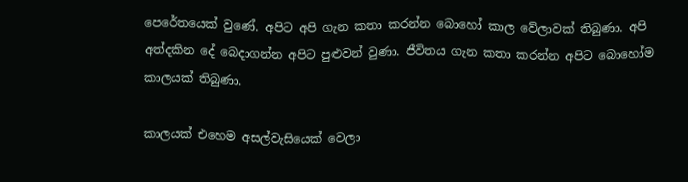පෙරේතයෙක් වුණේ. අපිට අපි ගැන කතා කරන්න බොහෝ කාල වේලාවක් තිබුණා. අපි අත්දකින දේ බෙදාගන්න අපිට පුළුවන් වුණා. ජීවිතය ගැන කතා කරන්න අපිට බොහෝම කාලයක් තිබුණා.

කාලයක් එහෙම අසල්වැසියෙක් වෙලා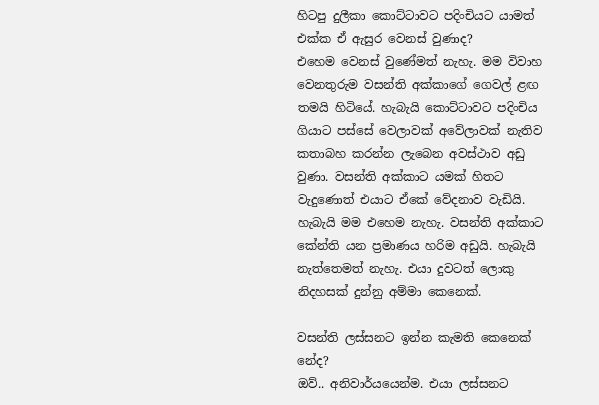හිටපු දුලීකා කොට්ටාවට පදිංචියට යාමත් එක්ක ඒ ඇසුර වෙනස් වුණාද?
එහෙම වෙනස් වුණේමත් නැහැ. මම විවාහ වෙනතුරුම වසන්ති අක්කාගේ ගෙවල් ළඟ තමයි හිටියේ. හැබැයි කොට්ටාවට පදිංචිය ගියාට පස්සේ වෙලාවක් අවේලාවක් නැතිව කතාබහ කරන්න ලැබෙන අවස්ථාව අඩු වුණා. වසන්ති අක්කාට යමක් හිතට වැදුණොත් එයාට ඒකේ වේදනාව වැඩියි. හැබැයි මම එහෙම නැහැ. වසන්ති අක්කාට කේන්ති යන ප්‍රමාණය හරිම අඩුයි. හැබැයි නැත්තෙමත් නැහැ. එයා දුවටත් ලොකු නිදහසක් දුන්නු අම්මා කෙනෙක්.

වසන්ති ලස්සනට ඉන්න කැමති කෙනෙක් නේද?
ඔව්.. අනිවාර්යයෙන්ම. එයා ලස්සනට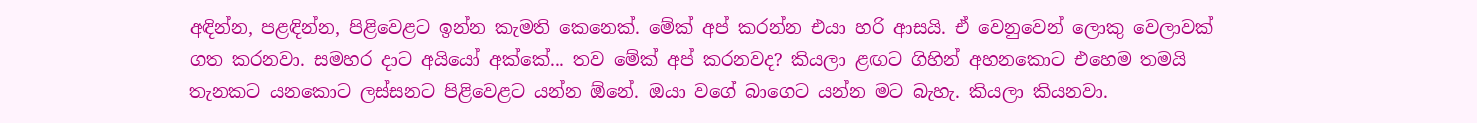අඳින්න, පළඳින්න, පිළිවෙළට ඉන්න කැමති කෙනෙක්. මේක් අප් කරන්න එයා හරි ආසයි. ඒ වෙනුවෙන් ලොකු වෙලාවක් ගත කරනවා. සමහර දාට අයියෝ අක්කේ... තව මේක් අප් කරනවද? කියලා ළඟට ගිහින් අහනකොට එහෙම තමයි තැනකට යනකොට ලස්සනට පිළිවෙළට යන්න ඕනේ. ඔයා වගේ බාගෙට යන්න මට බැහැ. කියලා කියනවා.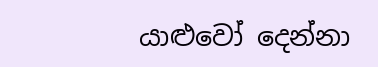යාළුවෝ දෙන්නා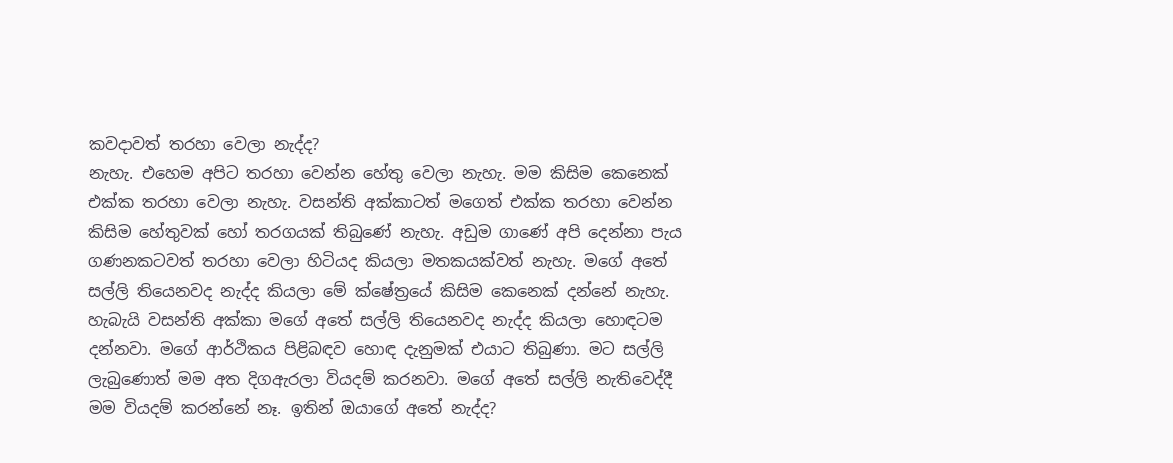කවදාවත් තරහා වෙලා නැද්ද?
නැහැ. එහෙම අපිට තරහා වෙන්න හේතු වෙලා නැහැ. මම කිසිම කෙනෙක් එක්ක තරහා වෙලා නැහැ. වසන්ති අක්කාටත් මගෙත් එක්ක තරහා වෙන්න කිසිම හේතුවක් හෝ තරගයක් තිබුණේ නැහැ. අඩුම ගාණේ අපි දෙන්නා පැය ගණනකටවත් තරහා වෙලා හිටියද කියලා මතකයක්වත් නැහැ. මගේ අතේ සල්ලි තියෙනවද නැද්ද කියලා මේ ක්ෂේත්‍රයේ කිසිම කෙනෙක් දන්නේ නැහැ. හැබැයි වසන්ති අක්කා මගේ අතේ සල්ලි තියෙනවද නැද්ද කියලා හොඳටම දන්නවා. මගේ ආර්ථිකය පිළිබඳව හොඳ දැනුමක් එයාට තිබුණා. මට සල්ලි ලැබුණොත් මම අත දිගඇරලා වියදම් කරනවා. මගේ අතේ සල්ලි නැතිවෙද්දී මම වියදම් කරන්නේ නෑ. ඉතින් ඔයාගේ අතේ නැද්ද?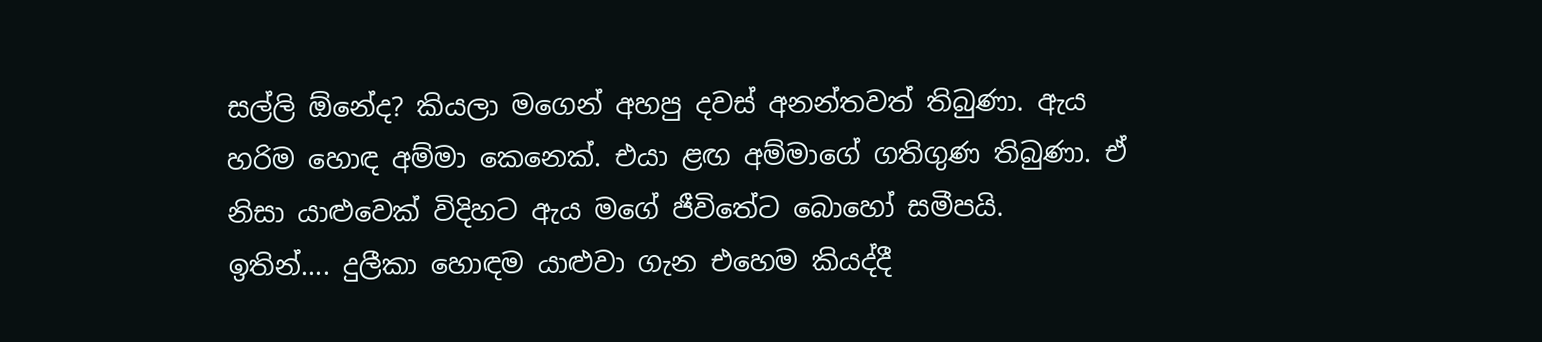සල්ලි ඕනේද? කියලා මගෙන් අහපු දවස් අනන්තවත් තිබුණා. ඇය හරිම හොඳ අම්මා කෙනෙක්. එයා ළඟ අම්මාගේ ගතිගුණ තිබුණා. ඒ නිසා යාළුවෙක් විදිහට ඇය මගේ ජීවිතේට බොහෝ සමීපයි.
ඉතින්.... දුලීකා හොඳම යාළුවා ගැන එහෙම කියද්දී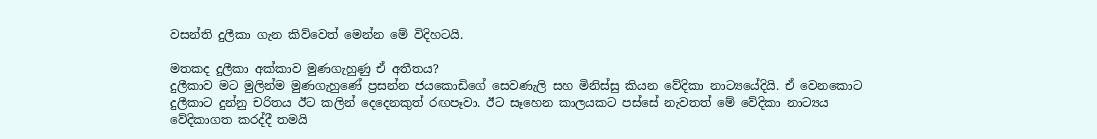වසන්ති දුලීකා ගැන කිව්වෙත් මෙන්න මේ විදිහටයි.

මතකද දුලීකා අක්කාව මුණගැහුණු ඒ අතීතය?
දුලීකාව මට මුලින්ම මුණගැහුණේ ප්‍රසන්න ජයකොඩිගේ සෙවණැලි සහ මිනිස්සු කියන වේදිකා නාට්‍යයේදියි. ඒ වෙනකොට දුලීකාට දුන්නු චරිතය ඊට කලින් දෙදෙනකුත් රඟපෑවා. ඊට සෑහෙන කාලයකට පස්සේ නැවතත් මේ වේදිකා නාට්‍යය වේදිකාගත කරද්දී තමයි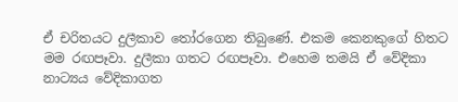ඒ චරිතයට දුලීකාව තෝරගෙන තිබුණේ. එකම කෙනකුගේ හිතට මම රඟපෑවා. දුලීකා ගතට රඟපෑවා. එහෙම තමයි ඒ වේදිකා නාට්‍යය වේදිකාගත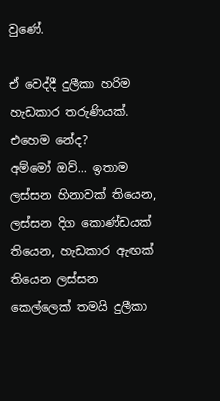වුණේ.

ඒ වෙද්දී දුලීකා හරිම හැඩකාර තරුණියක්. එහෙම නේද?
අම්මෝ ඔව්... ඉතාම ලස්සන හිනාවක් තියෙන, ලස්සන දිග කොණ්ඩයක් තියෙන, හැඩකාර ඇඟක් තියෙන ලස්සන කෙල්ලෙක් තමයි දුලීකා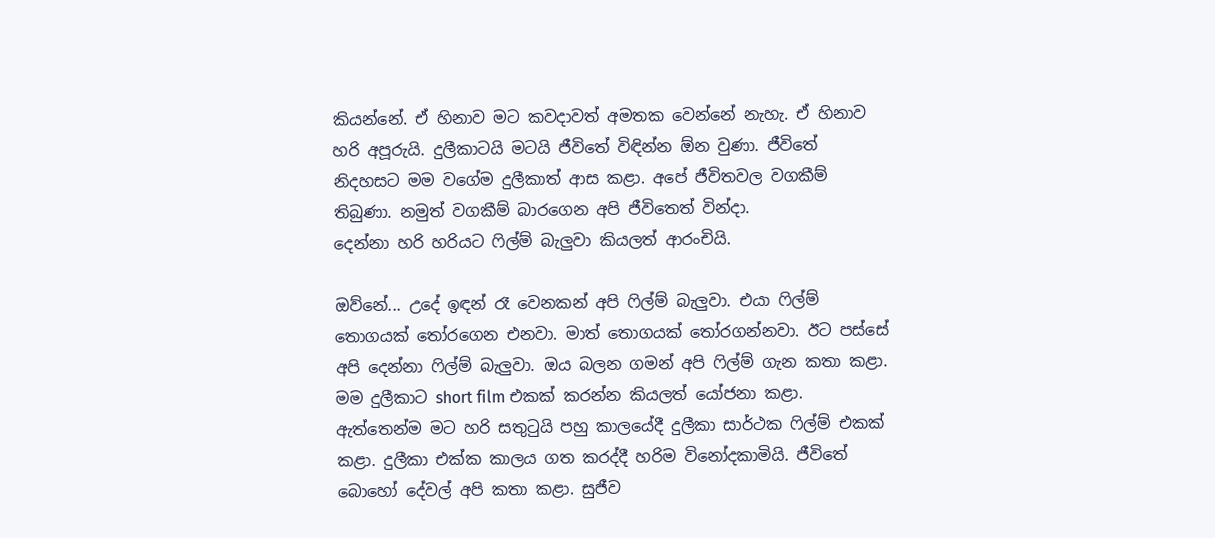කියන්නේ. ඒ හිනාව මට කවදාවත් අමතක වෙන්නේ නැහැ. ඒ හිනාව හරි අපූරුයි. දුලීකාටයි මටයි ජීවිතේ විඳින්න ඕන වුණා. ජීවිතේ නිදහසට මම වගේම දුලීකාත් ආස කළා. අපේ ජීවිතවල වගකීම් තිබුණා. නමුත් වගකීම් බාරගෙන අපි ජීවිතෙත් වින්දා.
දෙන්නා හරි හරියට ෆිල්ම් බැලුවා කියලත් ආරංචියි.

ඔව්නේ... උදේ ඉඳන් රෑ වෙනකන් අපි ෆිල්ම් බැලුවා. එයා ෆිල්ම් තොගයක් තෝරගෙන එනවා. මාත් තොගයක් තෝරගන්නවා. ඊට පස්සේ අපි දෙන්නා ෆිල්ම් බැලුවා. ඔය බලන ගමන් අපි ෆිල්ම් ගැන කතා කළා. මම දුලීකාට short film එකක් කරන්න කියලත් යෝජනා කළා. ඇත්තෙන්ම මට හරි සතුටුයි පහු කාලයේදී දුලීකා සාර්ථක ෆිල්ම් එකක් කළා. දුලීකා එක්ක කාලය ගත කරද්දී හරිම විනෝදකාමියි. ජීවිතේ බොහෝ දේවල් අපි කතා කළා. සුජීව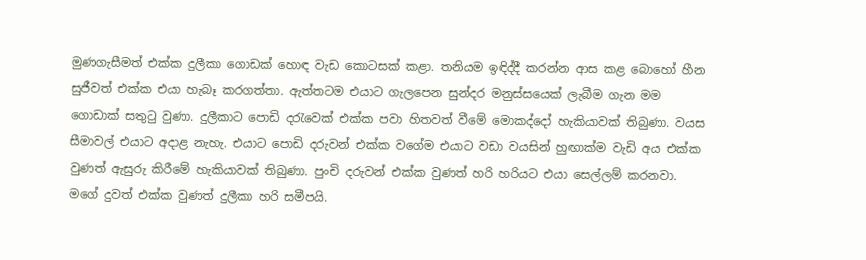මුණගැසීමත් එක්ක දුලීකා ගොඩක් හොඳ වැඩ කොටසක් කළා. තනියම ඉඳිද්දී කරන්න ආස කළ බොහෝ හීන සුජීවත් එක්ක එයා හැබෑ කරගත්තා. ඇත්තටම එයාට ගැලපෙන සුන්දර මනුස්සයෙක් ලැබීම ගැන මම ගොඩාක් සතුටු වුණා. දුලීකාට පොඩි දරැවෙක් එක්ක පවා හිතවත් වීමේ මොකද්දෝ හැකියාවක් තිබුණා. වයස සීමාවල් එයාට අදාළ නැහැ. එයාට පොඩි දරුවන් එක්ක වගේම එයාට වඩා වයසින් හුඟාක්ම වැඩි අය එක්ක වුණත් ඇසුරු කිරීමේ හැකියාවක් තිබුණා. පුංචි දරුවන් එක්ක වුණත් හරි හරියට එයා සෙල්ලම් කරනවා. මගේ දුවත් එක්ක වුණත් දුලීකා හරි සමීපයි.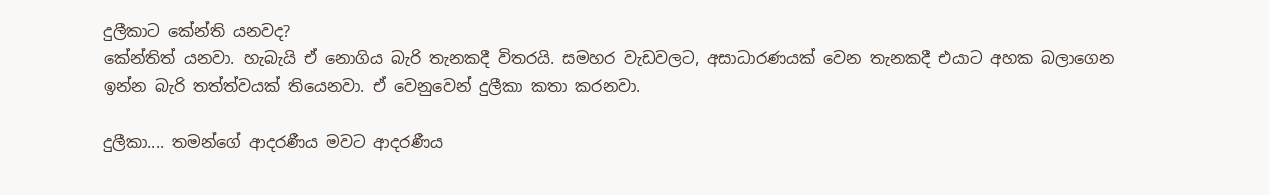දුලීකාට කේන්ති යනවද?
කේන්තිත් යනවා. හැබැයි ඒ නොගිය බැරි තැනකදී විතරයි. සමහර වැඩවලට, අසාධාරණයක් වෙන තැනකදී එයාට අහක බලාගෙන ඉන්න බැරි තත්ත්වයක් තියෙනවා. ඒ වෙනුවෙන් දුලීකා කතා කරනවා.

දුලීකා.... තමන්ගේ ආදරණීය මවට ආදරණීය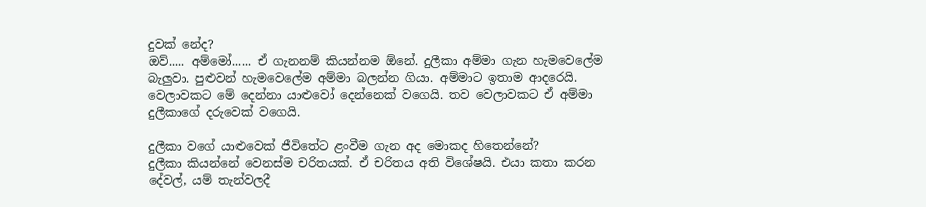දුවක් නේද?
ඔව්..... අම්මෝ...... ඒ ගැනනම් කියන්නම ඕනේ. දුලීකා අම්මා ගැන හැමවෙලේම බැලුවා. පුළුවන් හැමවෙලේම අම්මා බලන්න ගියා. අම්මාට ඉතාම ආදරෙයි. වෙලාවකට මේ දෙන්නා යාළුවෝ දෙන්නෙක් වගෙයි. තව වෙලාවකට ඒ අම්මා දුලීකාගේ දරුවෙක් වගෙයි.

දුලීකා වගේ යාළුවෙක් ජීවිතේට ළංවීම ගැන අද මොකද හිතෙන්නේ?
දුලීකා කියන්නේ වෙනස්ම චරිතයක්. ඒ චරිතය අති විශේෂයි. එයා කතා කරන දේවල්, යම් තැන්වලදී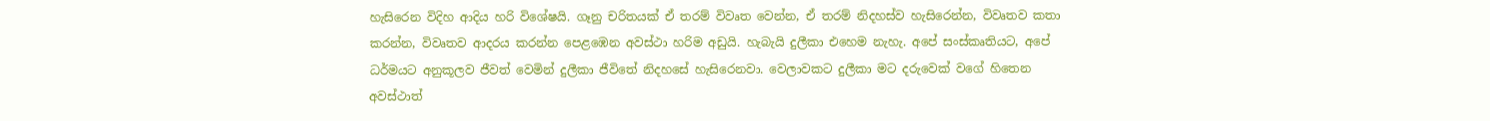හැසිරෙන විදිහ ආදිය හරි විශේෂයි. ගෑනු චරිතයක් ඒ තරම් විවෘත වෙන්න, ඒ තරම් නිදහස්ව හැසිරෙන්න, විවෘතව කතා කරන්න, විවෘතව ආදරය කරන්න පෙළඹෙන අවස්ථා හරිම අඩුයි. හැබැයි දුලීකා එහෙම නැහැ. අපේ සංස්කෘතියට, අපේ ධර්මයට අනුකූලව ජීවත් වෙමින් දුලීකා ජීවිතේ නිදහසේ හැසිරෙනවා. වෙලාවකට දුලීකා මට දරුවෙක් වගේ හිතෙන අවස්ථාත්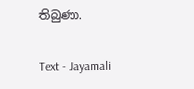තිබුණා.

Text - Jayamali